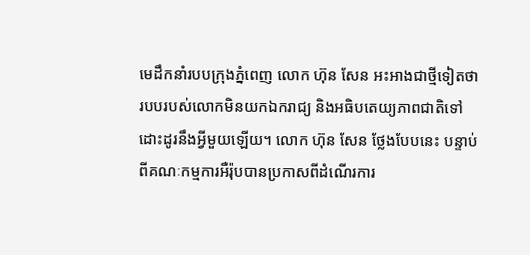មេដឹកនាំរបបក្រុងភ្នំពេញ លោក ហ៊ុន សែន អះអាងជាថ្មីទៀតថា របបរបស់លោកមិនយកឯករាជ្យ និងអធិបតេយ្យភាពជាតិទៅដោះដូរនឹងអ្វីមួយឡើយ។ លោក ហ៊ុន សែន ថ្លែងបែបនេះ បន្ទាប់ពីគណៈកម្មការអឺរ៉ុបបានប្រកាសពីដំណើរការ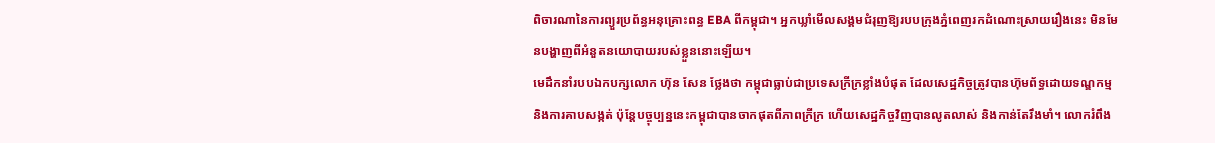ពិចារណានៃការព្យួរប្រព័ន្ធអនុគ្រោះពន្ធ EBA ពីកម្ពុជា។ អ្នកឃ្លាំមើលសង្គមជំរុញឱ្យរបបក្រុងភ្នំពេញរកដំណោះស្រាយរឿងនេះ មិនមែនបង្ហាញពីអំនួតនយោបាយរបស់ខ្លួននោះឡើយ។
មេដឹកនាំរបបឯកបក្សលោក ហ៊ុន សែន ថ្លែងថា កម្ពុជាធ្លាប់ជាប្រទេសក្រីក្រខ្លាំងបំផុត ដែលសេដ្ឋកិច្ចត្រូវបានហ៊ុមព័ទ្ធដោយទណ្ឌកម្ម និងការគាបសង្កត់ ប៉ុន្តែបច្ចុប្បន្ននេះកម្ពុជាបានចាកផុតពីភាពក្រីក្រ ហើយសេដ្ឋកិច្ចវិញបានលូតលាស់ និងកាន់តែរឹងមាំ។ លោករំពឹង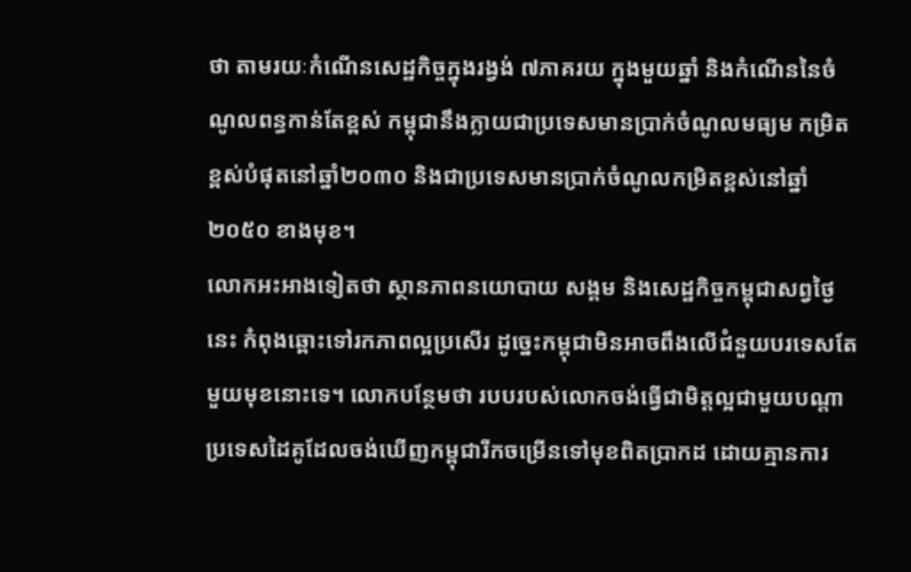ថា តាមរយៈកំណើនសេដ្ឋកិច្ចក្នុងរង្វង់ ៧ភាគរយ ក្នុងមួយឆ្នាំ និងកំណើននៃចំណូលពន្ធកាន់តែខ្ពស់ កម្ពុជានឹងក្លាយជាប្រទេសមានប្រាក់ចំណូលមធ្យម កម្រិតខ្ពស់បំផុតនៅឆ្នាំ២០៣០ និងជាប្រទេសមានប្រាក់ចំណូលកម្រិតខ្ពស់នៅឆ្នាំ ២០៥០ ខាងមុខ។
លោកអះអាងទៀតថា ស្ថានភាពនយោបាយ សង្គម និងសេដ្ឋកិច្ចកម្ពុជាសព្វថ្ងៃនេះ កំពុងឆ្ពោះទៅរកភាពល្អប្រសើរ ដូច្នេះកម្ពុជាមិនអាចពឹងលើជំនួយបរទេសតែមួយមុខនោះទេ។ លោកបន្ថែមថា របបរបស់លោកចង់ធ្វើជាមិត្តល្អជាមួយបណ្ដាប្រទេសដៃគូដែលចង់ឃើញកម្ពុជារីកចម្រើនទៅមុខពិតប្រាកដ ដោយគ្មានការ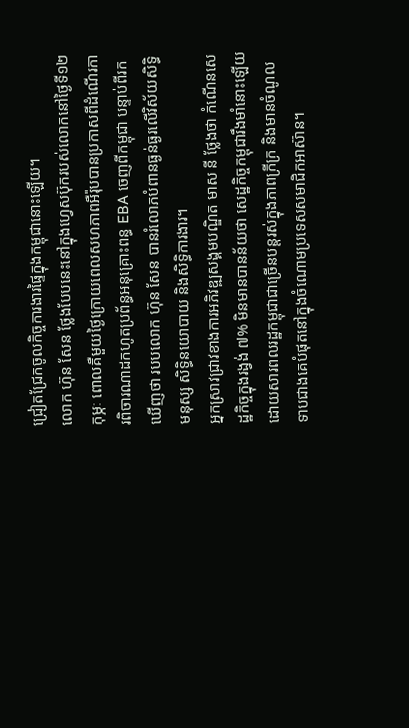ជ្រៀតជ្រែកចូលកិច្ចការងារផ្ទៃក្នុងកម្ពុជានោះឡើយ។
លោក ហ៊ុន សែន ថ្លែងបែបនេះនៅក្នុងហ្វេសប៊ុករបស់លោកនៅថ្ងៃទី១២ កុម្ភៈ ពោលគឺមួយថ្ងៃក្រោយពេលសហភាពអឺរ៉ុបបានប្រកាសពីដំណើរការពិចារណាដកហូតប្រព័ន្ធអនុគ្រោះពន្ធ EBA ចេញពីកម្ពុជា បន្ទាប់ពីរកឃើញថា របបលោក ហ៊ុន សែន បានរំលោភបំពានធ្ងន់ធ្ងរលើវិស័យសិទ្ធិមនុស្ស សិទ្ធិនយោបាយ និងសិទ្ធិការងារ។
អ្នកស្រាវជ្រាវខាងការអភិវឌ្ឍសង្គមបណ្ឌិត មាស នី ថ្លែងថា កំណើនសេដ្ឋកិច្ចក្នុងរង្វង់ ៧% មិនមានបានន័យថា សេដ្ឋកិច្ចកម្ពុជារឹងមាំនោះឡើយ ដោយសារពលរដ្ឋកម្ពុជាជាច្រើនបន្តរស់ក្នុងភាពក្រីក្រ និងមានចំណូលទាបជាងគេបំផុតនៅក្នុងចំណោមប្រទេសសមាជិកអាស៊ាន។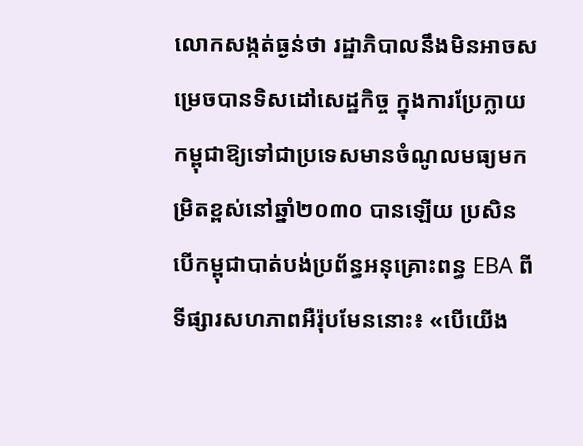លោកសង្កត់ធ្ងន់ថា រដ្ឋាភិបាលនឹងមិនអាចសម្រេចបានទិសដៅសេដ្ឋកិច្ច ក្នុងការប្រែក្លាយកម្ពុជាឱ្យទៅជាប្រទេសមានចំណូលមធ្យមកម្រិតខ្ពស់នៅឆ្នាំ២០៣០ បានឡើយ ប្រសិនបើកម្ពុជាបាត់បង់ប្រព័ន្ធអនុគ្រោះពន្ធ EBA ពីទីផ្សារសហភាពអឺរ៉ុបមែននោះ៖ «បើយើង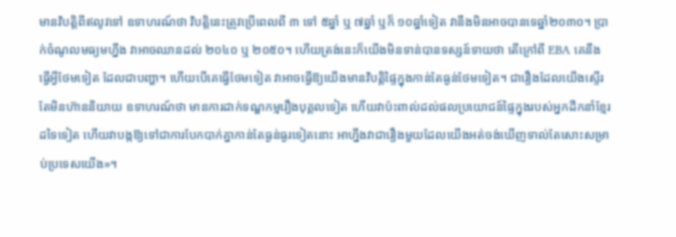មានវិបត្តិពីឥលូវទៅ ឧទាហរណ៍ថា វិបត្តិនេះត្រូវប្រើពេលពី ៣ ទៅ ៥ឆ្នាំ ឬ ៧ឆ្នាំ ឬក៏ ១០ឆ្នាំទៀត វានឹងមិនអាចបានទេឆ្នាំ២០៣០។ ប្រាក់ចំណូលមធ្យមហ្នឹង វាអាចឈានដល់ ២០៤០ ឬ ២០៥០។ ហើយត្រង់នេះក៏យើងមិនទាន់បានទស្សន៍ទាយថា តើក្រៅពី EBA គេនឹងធ្វើអ្វីថែមទៀត ដែលជាបញ្ហា។ ហើយបើគេធ្វើថែមទៀត វាអាចធ្វើឱ្យយើងមានវិបត្តិផ្ទៃក្នុងកាន់តែធ្ងន់ថែមទៀត។ ជារឿងដែលយើងស្ទើរតែមិនហ៊ាននិយាយ ឧទាហរណ៍ថា មានការដាក់ទណ្ឌកម្មរឿងបុគ្គលទៀត ហើយវាប៉ះពាល់ដល់ផលប្រយោជន៍ផ្ទៃក្នុងរបស់អ្នកដឹកនាំខ្មែរដទៃទៀត ហើយវាបង្កឱ្យទៅជាការបែកបាក់គ្នាកាន់តែធ្ងន់ធ្ងរទៀតនោះ អាហ្នឹងវាជារឿងមួយដែលយើងអត់ចង់ឃើញទាល់តែសោះសម្រាប់ប្រទេសយើង»។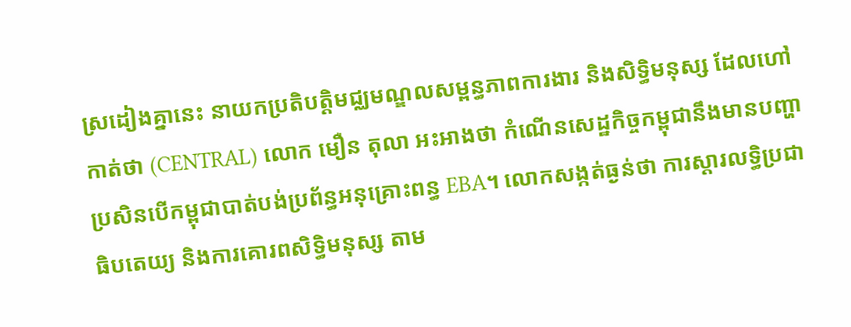ស្រដៀងគ្នានេះ នាយកប្រតិបត្តិមជ្ឈមណ្ឌលសម្ពន្ធភាពការងារ និងសិទ្ធិមនុស្ស ដែលហៅកាត់ថា (CENTRAL) លោក មឿន តុលា អះអាងថា កំណើនសេដ្ឋកិច្ចកម្ពុជានឹងមានបញ្ហា ប្រសិនបើកម្ពុជាបាត់បង់ប្រព័ន្ធអនុគ្រោះពន្ធ EBA។ លោកសង្កត់ធ្ងន់ថា ការស្តារលទ្ធិប្រជាធិបតេយ្យ និងការគោរពសិទ្ធិមនុស្ស តាម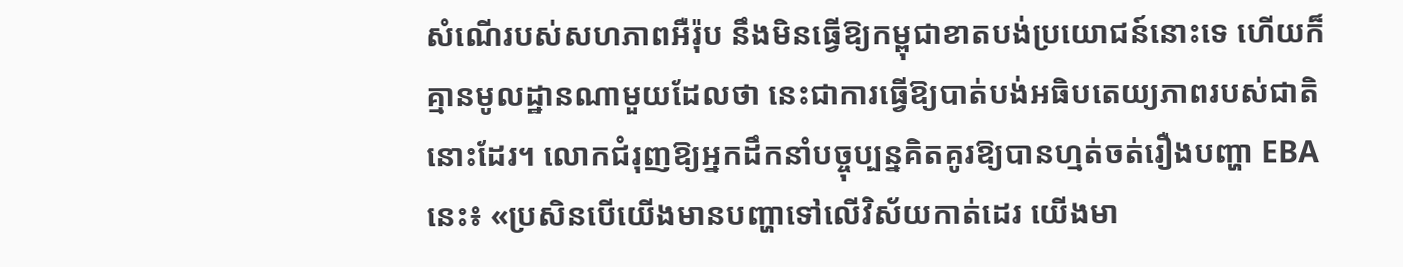សំណើរបស់សហភាពអឺរ៉ុប នឹងមិនធ្វើឱ្យកម្ពុជាខាតបង់ប្រយោជន៍នោះទេ ហើយក៏គ្មានមូលដ្ឋានណាមួយដែលថា នេះជាការធ្វើឱ្យបាត់បង់អធិបតេយ្យភាពរបស់ជាតិនោះដែរ។ លោកជំរុញឱ្យអ្នកដឹកនាំបច្ចុប្បន្នគិតគូរឱ្យបានហ្មត់ចត់រឿងបញ្ហា EBA នេះ៖ «ប្រសិនបើយើងមានបញ្ហាទៅលើវិស័យកាត់ដេរ យើងមា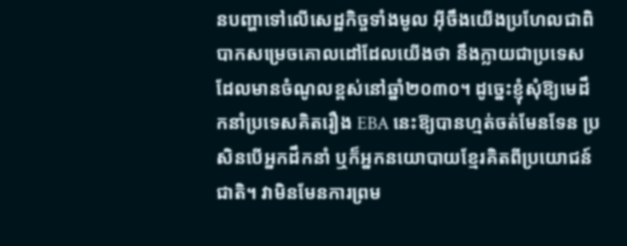នបញ្ហាទៅលើសេដ្ឋកិច្ចទាំងមូល អ៊ីចឹងយើងប្រហែលជាពិបាកសម្រេចគោលដៅដែលយើងថា នឹងក្លាយជាប្រទេសដែលមានចំណូលខ្ពស់នៅឆ្នាំ២០៣០។ ដូច្នេះខ្ញុំសុំឱ្យមេដឹកនាំប្រទេសគិតរឿង EBA នេះឱ្យបានហ្មត់ចត់មែនទែន ប្រសិនបើអ្នកដឹកនាំ ឬក៏អ្នកនយោបាយខ្មែរគិតពីប្រយោជន៍ជាតិ។ វាមិនមែនការព្រម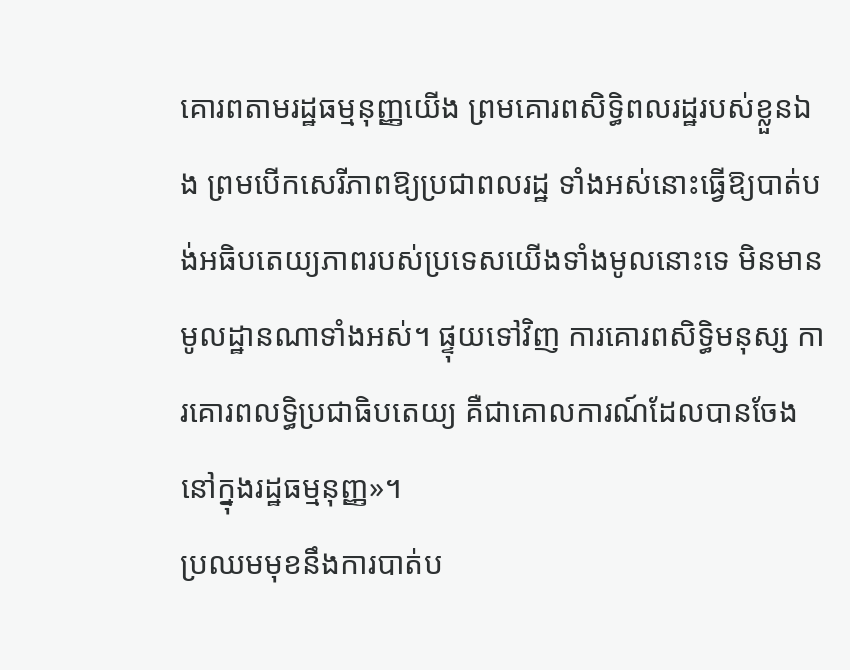គោរពតាមរដ្ឋធម្មនុញ្ញយើង ព្រមគោរពសិទ្ធិពលរដ្ឋរបស់ខ្លួនឯង ព្រមបើកសេរីភាពឱ្យប្រជាពលរដ្ឋ ទាំងអស់នោះធ្វើឱ្យបាត់បង់អធិបតេយ្យភាពរបស់ប្រទេសយើងទាំងមូលនោះទេ មិនមានមូលដ្ឋានណាទាំងអស់។ ផ្ទុយទៅវិញ ការគោរពសិទ្ធិមនុស្ស ការគោរពលទ្ធិប្រជាធិបតេយ្យ គឺជាគោលការណ៍ដែលបានចែងនៅក្នុងរដ្ឋធម្មនុញ្ញ»។
ប្រឈមមុខនឹងការបាត់ប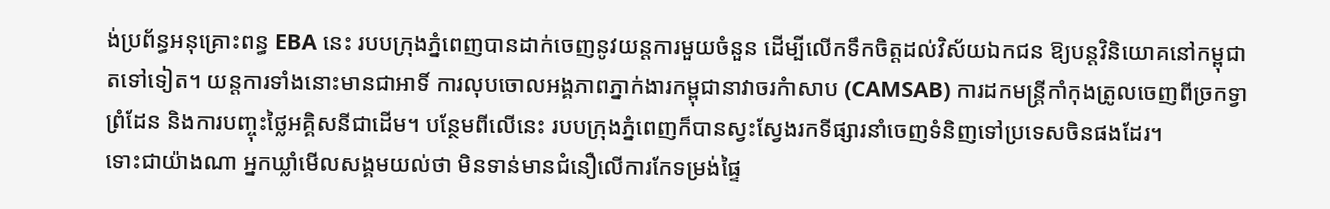ង់ប្រព័ន្ធអនុគ្រោះពន្ធ EBA នេះ របបក្រុងភ្នំពេញបានដាក់ចេញនូវយន្តការមួយចំនួន ដើម្បីលើកទឹកចិត្តដល់វិស័យឯកជន ឱ្យបន្តវិនិយោគនៅកម្ពុជាតទៅទៀត។ យន្តការទាំងនោះមានជាអាទិ៍ ការលុបចោលអង្គភាពភ្នាក់ងារកម្ពុជានាវាចរកំាសាប (CAMSAB) ការដកមន្ត្រីកាំកុងត្រូលចេញពីច្រកទ្វាព្រំដែន និងការបញ្ចុះថ្លៃអគ្គិសនីជាដើម។ បន្ថែមពីលើនេះ របបក្រុងភ្នំពេញក៏បានស្វះស្វែងរកទីផ្សារនាំចេញទំនិញទៅប្រទេសចិនផងដែរ។
ទោះជាយ៉ាងណា អ្នកឃ្លាំមើលសង្គមយល់ថា មិនទាន់មានជំនឿលើការកែទម្រង់ផ្ទៃ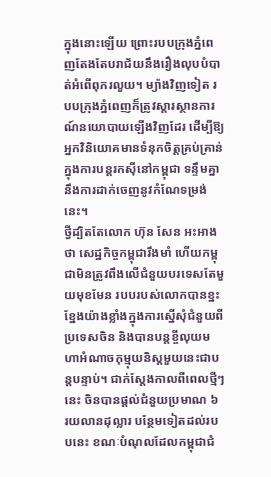ក្នុងនោះឡើយ ព្រោះរបបក្រុងភ្នំពេញតែងតែបរាជ័យនឹងរឿងលុបបំបាត់អំពើពុករលួយ។ ម្យ៉ាងវិញទៀត របបក្រុងភ្នំពេញក៏ត្រូវស្តារស្ថានការណ៍នយោបាយឡើងវិញដែរ ដើម្បីឱ្យអ្នកវិនិយោគមានទំនុកចិត្តគ្រប់គ្រាន់ក្នុងការបន្តរកស៊ីនៅកម្ពុជា ទន្ទឹមគ្នានឹងការដាក់ចេញនូវកំណែទម្រង់នេះ។
ថ្វីដ្បិតតែលោក ហ៊ុន សែន អះអាងថា សេដ្ឋកិច្ចកម្ពុជារឹងមាំ ហើយកម្ពុជាមិនត្រូវពឹងលើជំនួយបរទេសតែមួយមុខមែន របបរបស់លោកបានខ្នះខ្នែងយ៉ាងខ្លាំងក្នុងការស្នើសុំជំនួយពីប្រទេសចិន និងបានបន្តខ្ចីលុយមហាអំណាចកុម្មុយនិស្តមួយនេះជាបន្តបន្ទាប់។ ជាក់ស្ដែងកាលពីពេលថ្មីៗនេះ ចិនបានផ្ដល់ជំនួយប្រមាណ ៦ រយលានដុល្លារ បន្ថែមទៀតដល់របបនេះ ខណៈបំណុលដែលកម្ពុជាជំ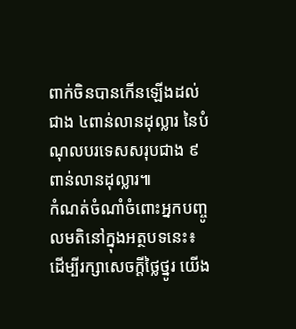ពាក់ចិនបានកើនឡើងដល់ជាង ៤ពាន់លានដុល្លារ នៃបំណុលបរទេសសរុបជាង ៩ ពាន់លានដុល្លារ៕
កំណត់ចំណាំចំពោះអ្នកបញ្ចូលមតិនៅក្នុងអត្ថបទនេះ៖ ដើម្បីរក្សាសេចក្ដីថ្លៃថ្នូរ យើង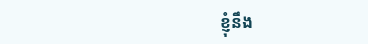ខ្ញុំនឹង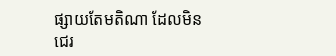ផ្សាយតែមតិណា ដែលមិនជេរ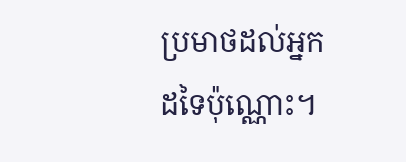ប្រមាថដល់អ្នកដទៃប៉ុណ្ណោះ។